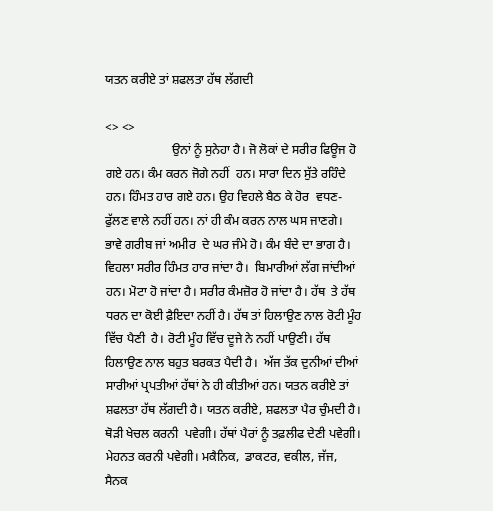ਯਤਨ ਕਰੀਏ ਤਾਂ ਸ਼ਫਲਤਾ ਹੱਥ ਲੱਗਦੀ

<> <>
                     ਉਨਾਂ ਨੂੰ ਸੁਨੇਹਾ ਹੈ। ਜੋ ਲੋਕਾਂ ਦੇ ਸਰੀਰ ਫਿਊਜ ਹੋ ਗਏ ਹਨ। ਕੰਮ ਕਰਨ ਜੋਗੇ ਨਹੀਂ  ਹਨ। ਸਾਰਾ ਦਿਨ ਸੁੱਤੇ ਰਹਿੰਦੇ ਹਨ। ਹਿੰਮਤ ਹਾਰ ਗਏ ਹਨ। ਉਹ ਵਿਹਲੇ ਬੈਠ ਕੇ ਹੋਰ  ਵਧਣ-ਫੁੱਲਣ ਵਾਲੇ ਨਹੀਂ ਹਨ। ਨਾਂ ਹੀ ਕੰਮ ਕਰਨ ਨਾਲ ਘਸ ਜਾਣਗੇ। ਭਾਵੇ ਗਰੀਬ ਜਾਂ ਅਮੀਰ  ਦੇ ਘਰ ਜੰਮੇ ਹੋ। ਕੰਮ ਬੰਦੇ ਦਾ ਭਾਗ ਹੈ। ਵਿਹਲਾ ਸਰੀਰ ਹਿੰਮਤ ਹਾਰ ਜਾਂਦਾ ਹੈ।  ਬਿਮਾਰੀਆਂ ਲੱਗ ਜਾਂਦੀਆਂ ਹਨ। ਮੋਟਾ ਹੋ ਜਾਂਦਾ ਹੈ। ਸਰੀਰ ਕੰਮਜ਼ੋਰ ਹੋ ਜਾਂਦਾ ਹੈ। ਹੱਥ  ਤੇ ਹੱਥ ਧਰਨ ਦਾ ਕੋਈ ਫ਼ੈਇਦਾ ਨਹੀਂ ਹੈ। ਹੱਥ ਤਾਂ ਹਿਲਾਉਣ ਨਾਲ ਰੋਟੀ ਮੂੰਹ ਵਿੱਚ ਪੈਣੀ  ਹੈ। ਰੋਟੀ ਮੂੰਹ ਵਿੱਚ ਦੂਜੇ ਨੇ ਨਹੀਂ ਪਾਉਣੀ। ਹੱਥ ਹਿਲਾਉਣ ਨਾਲ ਬਹੁਤ ਬਰਕਤ ਪੈਦੀ ਹੈ।  ਅੱਜ ਤੱਕ ਦੁਨੀਆਂ ਦੀਆਂ ਸਾਰੀਆਂ ਪ੍ਰਪਤੀਆਂ ਹੱਥਾਂ ਨੇ ਹੀ ਕੀਤੀਆਂ ਹਨ। ਯਤਨ ਕਰੀਏ ਤਾਂ  ਸ਼ਫਲਤਾ ਹੱਥ ਲੱਗਦੀ ਹੈ। ਯਤਨ ਕਰੀਏ, ਸ਼ਫਲਤਾ ਪੈਰ ਚੁੰਮਦੀ ਹੈ। ਥੋੜੀ ਖੇਚਲ ਕਰਨੀ  ਪਵੇਗੀ। ਹੱਥਾਂ ਪੈਰਾਂ ਨੂੰ ਤਫ਼ਲੀਫ ਦੇਣੀ ਪਵੇਗੀ। ਮੇਹਨਤ ਕਰਨੀ ਪਵੇਗੀ। ਮਕੈਨਿਕ,  ਡਾਕਟਰ, ਵਕੀਲ, ਜੱਜ, ਸੈਨਕ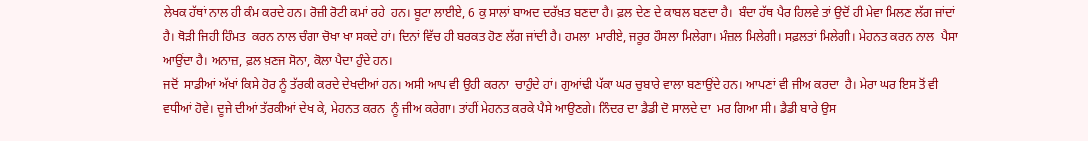ਲੇਖਕ ਹੱਥਾਂ ਨਾਲ ਹੀ ਕੰਮ ਕਰਦੇ ਹਨ। ਰੋਜ਼ੀ ਰੋਟੀ ਕਮਾਂ ਰਹੇ  ਹਨ। ਬੂਟਾ ਲਾਈਏ, 6 ਕੁ ਸਾਲਾਂ ਬਾਅਦ ਦਰੱਖ਼ਤ ਬਣਦਾ ਹੈ। ਫ਼ਲ ਦੇਣ ਦੇ ਕਾਬਲ ਬਣਦਾ ਹੈ।  ਬੰਦਾ ਹੱਥ ਪੈਰ ਹਿਲਵੇ ਤਾਂ ਉਦੋਂ ਹੀ ਮੇਵਾ ਮਿਲਣ ਲੱਗ ਜਾਂਦਾਂ ਹੈ। ਥੋੜੀ ਜਿਹੀ ਹਿੰਮਤ  ਕਰਨ ਨਾਲ ਚੰਗਾ ਚੋਖਾ ਖਾ ਸਕਦੇ ਹਾਂ। ਦਿਨਾਂ ਵਿੱਚ ਹੀ ਬਰਕਤ ਹੋਣ ਲੱਗ ਜਾਂਦੀ ਹੈ। ਹਮਲਾ  ਮਾਰੀਏ, ਜਰੂਰ ਹੌਸਲਾ ਮਿਲੇਗਾ। ਮੰਜ਼ਲ ਮਿਲੇਗੀ। ਸਫ਼ਲਤਾਂ ਮਿਲੇਗੀ। ਮੇਹਨਤ ਕਰਨ ਨਾਲ  ਪੈਸਾ ਆਉਂਦਾ ਹੈ। ਅਨਾਜ਼, ਫ਼ਲ ਖ਼ਣਜ ਸੋਨਾ, ਕੋਲਾ ਪੈਦਾ ਹੁੰਦੇ ਹਨ।
ਜਦੋਂ  ਸਾਡੀਆਂ ਅੱਖਾਂ ਕਿਸੇ ਹੋਰ ਨੂੰ ਤੱਰਕੀ ਕਰਦੇ ਦੇਖਦੀਆਂ ਹਨ। ਅਸੀ ਆਪ ਵੀ ਉਹੀ ਕਰਨਾ  ਚਾਹੁੰਦੇ ਹਾਂ। ਗੁਆਂਢੀ ਪੱਕਾ ਘਰ ਚੁਬਾਰੇ ਵਾਲਾ ਬਣਾਉਂਦੇ ਹਨ। ਆਪਣਾਂ ਵੀ ਜੀਅ ਕਰਦਾ  ਹੈ। ਮੇਰਾ ਘਰ ਇਸ ਤੋਂ ਵੀ ਵਧੀਆਂ ਹੋਵੇ। ਦੂਜੇ ਦੀਆਂ ਤੱਰਕੀਆਂ ਦੇਖ ਕੇ, ਮੇਹਨਤ ਕਰਨ  ਨੂੰ ਜੀਅ ਕਰੇਗਾ। ਤਾਂਹੀਂ ਮੇਹਨਤ ਕਰਕੇ ਪੈਸੇ ਆਉਣਗੇ। ਨਿੰਦਰ ਦਾ ਡੈਡੀ ਦੋ ਸਾਲਦੇ ਦਾ  ਮਰ ਗਿਆ ਸੀ। ਡੈਡੀ ਬਾਰੇ ਉਸ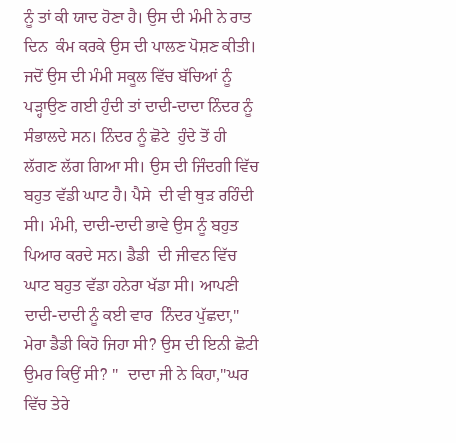ਨੂੰ ਤਾਂ ਕੀ ਯਾਦ ਹੋਣਾ ਹੈ। ਉਸ ਦੀ ਮੰਮੀ ਨੇ ਰਾਤ ਦਿਨ  ਕੰਮ ਕਰਕੇ ਉਸ ਦੀ ਪਾਲਣ ਪੋਸ਼ਣ ਕੀਤੀ। ਜਦੋਂ ਉਸ ਦੀ ਮੰਮੀ ਸਕੂਲ ਵਿੱਚ ਬੱਚਿਆਂ ਨੂੰ  ਪੜ੍ਹਾਉਣ ਗਈ ਹੁੰਦੀ ਤਾਂ ਦਾਦੀ-ਦਾਦਾ ਨਿੰਦਰ ਨੂੰ ਸੰਭਾਲਦੇ ਸਨ। ਨਿੰਦਰ ਨੂੰ ਛੋਟੇ  ਹੁੰਦੇ ਤੋਂ ਹੀ ਲੱਗਣ ਲੱਗ ਗਿਆ ਸੀ। ਉਸ ਦੀ ਜਿੰਦਗੀ ਵਿੱਚ ਬਹੁਤ ਵੱਡੀ ਘਾਟ ਹੈ। ਪੈਸੇ  ਦੀ ਵੀ ਥੁੜ ਰਹਿੰਦੀ ਸੀ। ਮੰਮੀ, ਦਾਦੀ-ਦਾਦੀ ਭਾਵੇ ਉਸ ਨੂੰ ਬਹੁਤ ਪਿਆਰ ਕਰਦੇ ਸਨ। ਡੈਡੀ  ਦੀ ਜੀਵਨ ਵਿੱਚ ਘਾਟ ਬਹੁਤ ਵੱਡਾ ਹਨੇਰਾ ਖੱਡਾ ਸੀ। ਆਪਣੀ ਦਾਦੀ-ਦਾਦੀ ਨੂੰ ਕਈ ਵਾਰ  ਨਿੰਦਰ ਪੁੱਛਦਾ," ਮੇਰਾ ਡੈਡੀ ਕਿਹੋ ਜਿਹਾ ਸੀ? ਉਸ ਦੀ ਇਨੀ ਛੋਟੀ ਉਮਰ ਕਿਉਂ ਸੀ? "  ਦਾਦਾ ਜੀ ਨੇ ਕਿਹਾ,"ਘਰ ਵਿੱਚ ਤੇਰੇ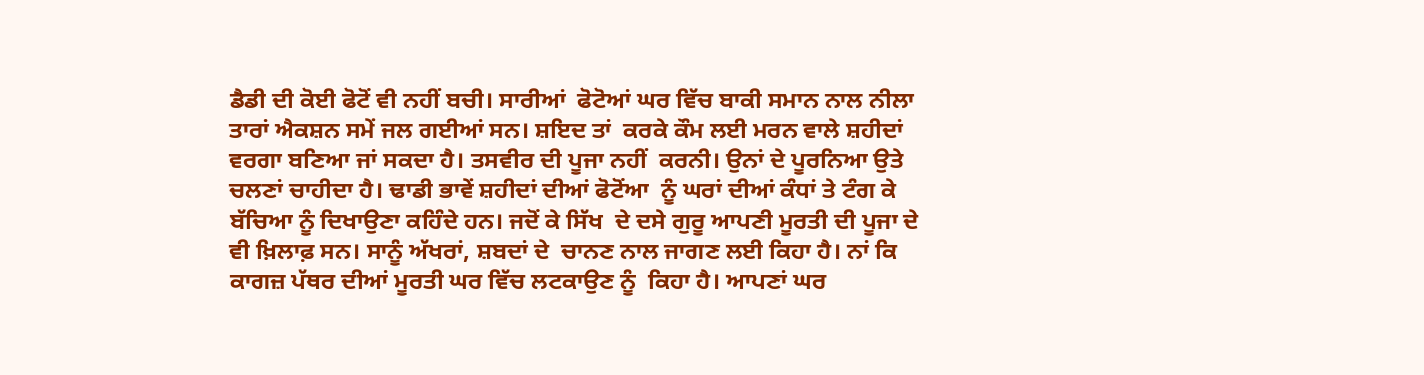ਡੈਡੀ ਦੀ ਕੋਈ ਫੋਟੋਂ ਵੀ ਨਹੀਂ ਬਚੀ। ਸਾਰੀਆਂ  ਫੋਟੋਆਂ ਘਰ ਵਿੱਚ ਬਾਕੀ ਸਮਾਨ ਨਾਲ ਨੀਲਾ ਤਾਰਾਂ ਐਕਸ਼ਨ ਸਮੇਂ ਜਲ ਗਈਆਂ ਸਨ। ਸ਼ਇਦ ਤਾਂ  ਕਰਕੇ ਕੌਮ ਲਈ ਮਰਨ ਵਾਲੇ ਸ਼ਹੀਦਾਂ ਵਰਗਾ ਬਣਿਆ ਜਾਂ ਸਕਦਾ ਹੈ। ਤਸਵੀਰ ਦੀ ਪੂਜਾ ਨਹੀਂ  ਕਰਨੀ। ਉਨਾਂ ਦੇ ਪੂਰਨਿਆ ਉਤੇ ਚਲਣਾਂ ਚਾਹੀਦਾ ਹੈ। ਢਾਡੀ ਭਾਵੇਂ ਸ਼ਹੀਦਾਂ ਦੀਆਂ ਫੋਟੋਂਆ  ਨੂੰ ਘਰਾਂ ਦੀਆਂ ਕੰਧਾਂ ਤੇ ਟੰਗ ਕੇ ਬੱਚਿਆ ਨੂੰ ਦਿਖਾਉਣਾ ਕਹਿੰਦੇ ਹਨ। ਜਦੋਂ ਕੇ ਸਿੱਖ  ਦੇ ਦਸੇ ਗੁਰੂ ਆਪਣੀ ਮੂਰਤੀ ਦੀ ਪੂਜਾ ਦੇ ਵੀ ਖ਼ਿਲਾਫ਼ ਸਨ। ਸਾਨੂੰ ਅੱਖਰਾਂ, ਸ਼ਬਦਾਂ ਦੇ  ਚਾਨਣ ਨਾਲ ਜਾਗਣ ਲਈ ਕਿਹਾ ਹੈ। ਨਾਂ ਕਿ ਕਾਗਜ਼ ਪੱਥਰ ਦੀਆਂ ਮੂਰਤੀ ਘਰ ਵਿੱਚ ਲਟਕਾਉਣ ਨੂੰ  ਕਿਹਾ ਹੈ। ਆਪਣਾਂ ਘਰ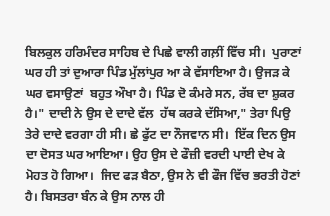ਬਿਲਕੁਲ ਹਰਿਮੰਦਰ ਸਾਹਿਬ ਦੇ ਪਿਛੇ ਵਾਲੀ ਗਲ਼ੀਂ ਵਿੱਚ ਸੀ।  ਪੁਰਾਣਾਂ ਘਰ ਹੀ ਤਾਂ ਦੁਆਰਾ ਪਿੰਡ ਮੁੱਲਾਂਪੁਰ ਆ ਕੇ ਵੱਸਾਇਆ ਹੈ। ਉਜੜ ਕੇ ਘਰ ਵਸਾਉਣਾਂ  ਬਹੁਤ ਔਖਾ ਹੈ। ਪਿੰਡ ਦੋ ਕੰਮਰੇ ਸਨ, ਰੱਬ ਦਾ ਸ਼ੁਕਰ ਹੈ।" ਦਾਦੀ ਨੇ ਉਸ ਦੇ ਦਾਦੇ ਵੱਲ  ਹੱਥ ਕਰਕੇ ਦੱਸਿਆ," ਤੇਰਾ ਪਿਉ ਤੇਰੇ ਦਾਦੇ ਵਰਗਾ ਹੀ ਸੀ। ਛੇ ਫੁੱਟ ਦਾ ਨੌਜਵਾਨ ਸੀ।  ਇੱਕ ਦਿਨ ਉਸ ਦਾ ਦੋਸਤ ਘਰ ਆਇਆ। ਉਹ ਉਸ ਦੇ ਫੌਜ਼ੀ ਵਰਦੀ ਪਾਈ ਦੇਖ ਕੇ ਮੋਹਤ ਹੋ ਗਿਆ।  ਜਿਦ ਫੜ ਬੈਠਾ, ਉਸ ਨੇ ਵੀ ਫੌਜ ਵਿੱਚ ਭਰਤੀ ਹੋਣਾਂ ਹੈ। ਬਿਸਤਰਾ ਬੰਨ ਕੇ ਉਸ ਨਾਲ ਹੀ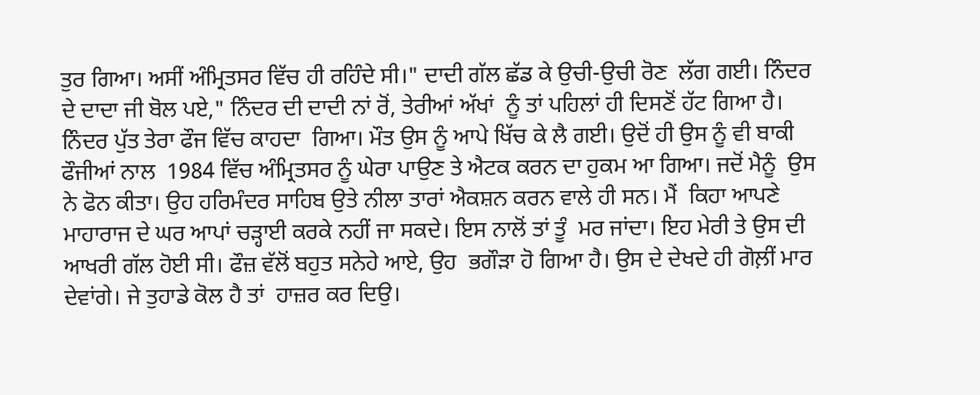ਤੁਰ ਗਿਆ। ਅਸੀਂ ਅੰਮ੍ਰਿਤਸਰ ਵਿੱਚ ਹੀ ਰਹਿੰਦੇ ਸੀ।" ਦਾਦੀ ਗੱਲ ਛੱਡ ਕੇ ਉਚੀ-ਉਚੀ ਰੋਣ  ਲੱਗ ਗਈ। ਨਿੰਦਰ ਦੇ ਦਾਦਾ ਜੀ ਬੋਲ ਪਏ," ਨਿੰਦਰ ਦੀ ਦਾਦੀ ਨਾਂ ਰੋਂ, ਤੇਰੀਆਂ ਅੱਖਾਂ  ਨੂੰ ਤਾਂ ਪਹਿਲਾਂ ਹੀ ਦਿਸਣੋਂ ਹੱਟ ਗਿਆ ਹੈ। ਨਿੰਦਰ ਪੁੱਤ ਤੇਰਾ ਫੌਜ ਵਿੱਚ ਕਾਹਦਾ  ਗਿਆ। ਮੌਤ ਉਸ ਨੂੰ ਆਪੇ ਖਿੱਚ ਕੇ ਲੈ ਗਈ। ਉਦੋਂ ਹੀ ਉਸ ਨੂੰ ਵੀ ਬਾਕੀ ਫੌਜੀਆਂ ਨਾਲ  1984 ਵਿੱਚ ਅੰਮ੍ਰਿਤਸਰ ਨੂੰ ਘੇਰਾ ਪਾਉਣ ਤੇ ਐਟਕ ਕਰਨ ਦਾ ਹੁਕਮ ਆ ਗਿਆ। ਜਦੋਂ ਮੈਨੂੰ  ਉਸ ਨੇ ਫੋਨ ਕੀਤਾ। ਉਹ ਹਰਿਮੰਦਰ ਸਾਹਿਬ ਉਤੇ ਨੀਲਾ ਤਾਰਾਂ ਐਕਸ਼ਨ ਕਰਨ ਵਾਲੇ ਹੀ ਸਨ। ਮੈਂ  ਕਿਹਾ ਆਪਣੇ ਮਾਹਾਰਾਜ ਦੇ ਘਰ ਆਪਾਂ ਚੜ੍ਹਾਈ ਕਰਕੇ ਨਹੀਂ ਜਾ ਸਕਦੇ। ਇਸ ਨਾਲੋਂ ਤਾਂ ਤੂੰ  ਮਰ ਜਾਂਦਾ। ਇਹ ਮੇਰੀ ਤੇ ਉਸ ਦੀ ਆਖਰੀ ਗੱਲ ਹੋਈ ਸੀ। ਫੌਜ਼ ਵੱਲੋਂ ਬਹੁਤ ਸਨੇਹੇ ਆਏ, ਉਹ  ਭਗੌੜਾ ਹੋ ਗਿਆ ਹੈ। ਉਸ ਦੇ ਦੇਖਦੇ ਹੀ ਗੋਲ਼ੀਂ ਮਾਰ ਦੇਵਾਂਗੇ। ਜੇ ਤੁਹਾਡੇ ਕੋਲ ਹੈ ਤਾਂ  ਹਾਜ਼ਰ ਕਰ ਦਿਉ।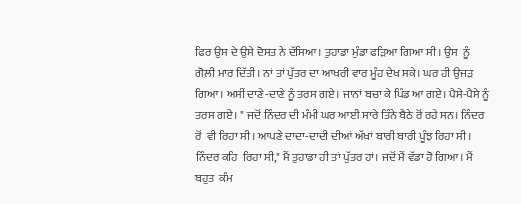ਫਿਰ ਉਸ ਦੇ ਉਸੇ ਦੋਸਤ ਨੇ ਦੱਸਿਆ। ਤੁਹਾਡਾ ਮੁੰਡਾ ਫੜਿਆ ਗਿਆ ਸੀ। ਉਸ  ਨੂੰ ਗੋਲ਼ੀ ਮਾਰ ਦਿੱਤੀ। ਨਾਂ ਤਾਂ ਪੁੱਤਰ ਦਾ ਆਖਰੀ ਵਾਰ ਮੂੰਹ ਦੇਖ ਸਕੇ। ਘਰ ਹੀ ਉਜੜ  ਗਿਆ। ਅਸੀਂ ਦਾਣੇ-ਦਾਣੇ ਨੂੰ ਤਰਸ ਗਏ। ਜਾਨਾਂ ਬਚਾ ਕੇ ਪਿੰਡ ਆ ਗਏ। ਪੈਸੇ-ਪੈਸੇ ਨੂੰ  ਤਰਸ ਗਏ। " ਜਦੋਂ ਨਿੰਦਰ ਦੀ ਮੰਮੀ ਘਰ ਆਈ ਸਾਰੇ ਤਿੰਨੇ ਬੈਠੇ ਰੋਂ ਰਹੇ ਸਨ। ਨਿੰਦਰ ਰੋਂ  ਵੀ ਰਿਹਾ ਸੀ। ਆਪਣੇ ਦਾਦਾ-ਦਾਦੀ ਦੀਆਂ ਅੱਖਾਂ ਬਾਰੀ ਬਾਰੀ ਪੂੰਝ ਰਿਹਾ ਸੀ। ਨਿੰਦਰ ਕਹਿ  ਰਿਹਾ ਸੀ," ਮੈਂ ਤੁਹਾਡਾ ਹੀ ਤਾਂ ਪੁੱਤਰ ਹਾਂ। ਜਦੋਂ ਮੈਂ ਵੱਡਾ ਹੋ ਗਿਆ। ਮੈਂ ਬਹੁਤ  ਕੰਮ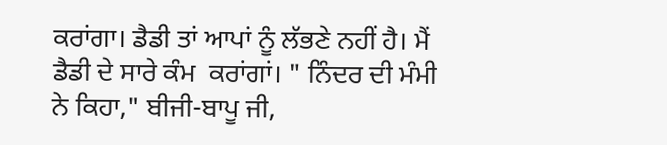ਕਰਾਂਗਾ। ਡੈਡੀ ਤਾਂ ਆਪਾਂ ਨੂੰ ਲੱਭਣੇ ਨਹੀਂ ਹੈ। ਮੈਂ ਡੈਡੀ ਦੇ ਸਾਰੇ ਕੰਮ  ਕਰਾਂਗਾਂ। " ਨਿੰਦਰ ਦੀ ਮੰਮੀ ਨੇ ਕਿਹਾ," ਬੀਜੀ-ਬਾਪੂ ਜੀ,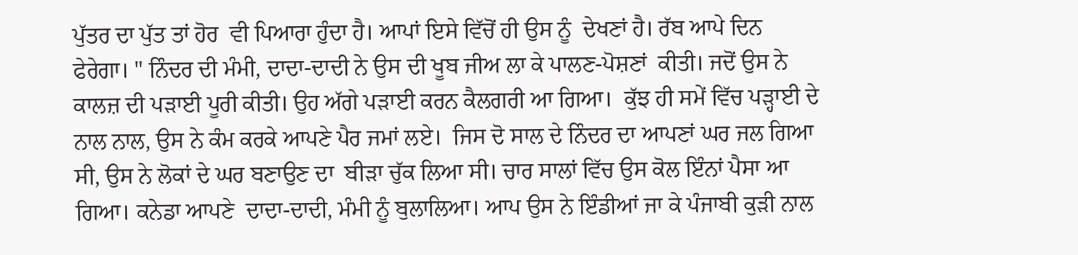ਪੁੱਤਰ ਦਾ ਪੁੱਤ ਤਾਂ ਹੋਰ  ਵੀ ਪਿਆਰਾ ਹੁੰਦਾ ਹੈ। ਆਪਾਂ ਇਸੇ ਵਿੱਚੋਂ ਹੀ ਉਸ ਨੂੰ  ਦੇਖਣਾਂ ਹੈ। ਰੱਬ ਆਪੇ ਦਿਨ  ਫੇਰੇਗਾ। " ਨਿੰਦਰ ਦੀ ਮੰਮੀ, ਦਾਦਾ-ਦਾਦੀ ਨੇ ਉਸ ਦੀ ਖੂਬ ਜੀਅ ਲਾ ਕੇ ਪਾਲਣ-ਪੋਸ਼ਣਾਂ  ਕੀਤੀ। ਜਦੋਂ ਉਸ ਨੇ ਕਾਲਜ਼ ਦੀ ਪੜਾਈ ਪੂਰੀ ਕੀਤੀ। ਉਹ ਅੱਗੇ ਪੜਾਈ ਕਰਨ ਕੈਲਗਰੀ ਆ ਗਿਆ।  ਕੁੱਝ ਹੀ ਸਮੇਂ ਵਿੱਚ ਪੜ੍ਹਾਈ ਦੇ ਨਾਲ ਨਾਲ, ਉਸ ਨੇ ਕੰਮ ਕਰਕੇ ਆਪਣੇ ਪੈਰ ਜਮਾਂ ਲਏ।  ਜਿਸ ਦੋ ਸਾਲ ਦੇ ਨਿੰਦਰ ਦਾ ਆਪਣਾਂ ਘਰ ਜਲ ਗਿਆ ਸੀ, ਉਸ ਨੇ ਲੋਕਾਂ ਦੇ ਘਰ ਬਣਾਉਣ ਦਾ  ਬੀੜਾ ਚੁੱਕ ਲਿਆ ਸੀ। ਚਾਰ ਸਾਲਾਂ ਵਿੱਚ ਉਸ ਕੋਲ ਇੰਨਾਂ ਪੈਸਾ ਆ ਗਿਆ। ਕਨੇਡਾ ਆਪਣੇ  ਦਾਦਾ-ਦਾਦੀ, ਮੰਮੀ ਨੂੰ ਬੁਲਾਲਿਆ। ਆਪ ਉਸ ਨੇ ਇੰਡੀਆਂ ਜਾ ਕੇ ਪੰਜਾਬੀ ਕੁੜੀ ਨਾਲ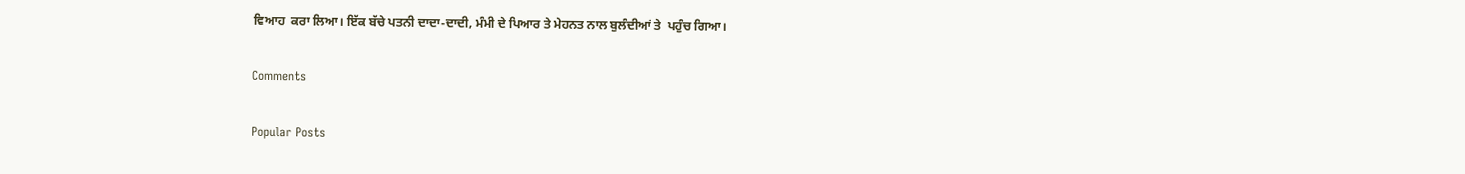ਵਿਆਹ  ਕਰਾ ਲਿਆ। ਇੱਕ ਬੱਚੇ ਪਤਨੀ ਦਾਦਾ-ਦਾਦੀ, ਮੰਮੀ ਦੇ ਪਿਆਰ ਤੇ ਮੇਹਨਤ ਨਾਲ ਬੁਲੰਦੀਆਂ ਤੇ  ਪਹੁੰਚ ਗਿਆ।

Comments

Popular Posts